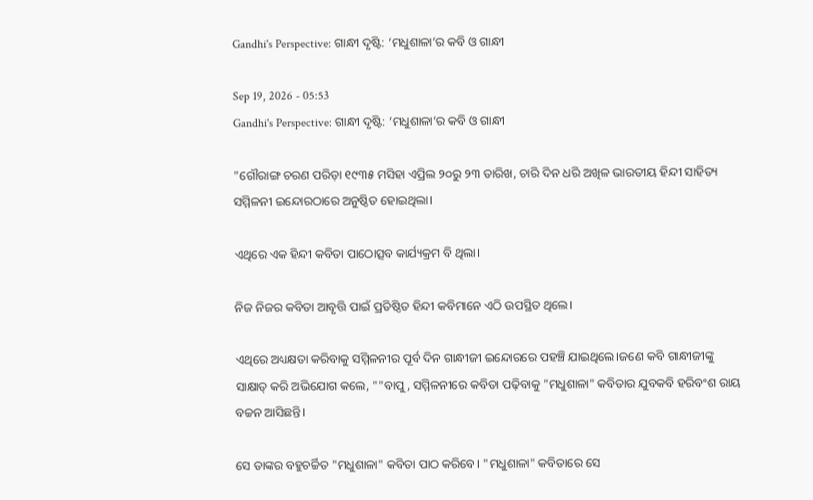Gandhi's Perspective: ଗାନ୍ଧୀ ଦୃଷ୍ଟି: ‘ମଧୁଶାଳା’ର କବି ଓ ଗାନ୍ଧୀ

Sep 19, 2026 - 05:53
Gandhi's Perspective: ଗାନ୍ଧୀ ଦୃଷ୍ଟି: ‘ମଧୁଶାଳା’ର କବି ଓ ଗାନ୍ଧୀ

"ଗୌରାଙ୍ଗ ଚରଣ ପରିଡ଼ା ୧୯୩୫ ମସିହା ଏପ୍ରିଲ ୨୦ରୁ ୨୩ ତାରିଖ, ଚାରି ଦିନ ଧରି ଅଖିଳ ଭାରତୀୟ ହିନ୍ଦୀ ସାହିତ୍ୟ ସମ୍ମିଳନୀ ଇନ୍ଦୋରଠାରେ ଅନୁଷ୍ଠିତ ହୋଇଥିଲା।

ଏଥିରେ ଏକ ହିନ୍ଦୀ କବିତା ପାଠୋତ୍ସବ କାର୍ଯ୍ୟକ୍ରମ ବି ଥିଲା।

ନିଜ ନିଜର କବିତା ଆବୃତ୍ତି ପାଇଁ ପ୍ରତିଷ୍ଠିତ ହିନ୍ଦୀ କବିମାନେ ଏଠି ଉପସ୍ଥିତ ଥିଲେ।

ଏଥିରେ ଅଧ୍ୟକ୍ଷତା କରିବାକୁ ସମ୍ମିଳନୀର ପୂର୍ବ ଦିନ ଗାନ୍ଧୀଜୀ ଇନ୍ଦୋରରେ ପହଞ୍ଚି ଯାଇଥିଲେ।ଜଣେ କବି ଗାନ୍ଧୀଜୀଙ୍କୁ ସାକ୍ଷାତ୍ କରି ଅଭିଯୋଗ କଲେ, ""ବାପୁ, ସମ୍ମିଳନୀରେ କବିତା ପଢ଼ିବାକୁ "ମଧୁଶାଳା" କବିତାର ଯୁବକବି ହରିବଂଶ ରାୟ ବଚ୍ଚନ ଆସିଛନ୍ତି।

ସେ ତାଙ୍କର ବହୁଚର୍ଚ୍ଚିତ "ମଧୁଶାଳା" କବିତା ପାଠ କରିବେ। "ମଧୁଶାଳା" କବିତାରେ ସେ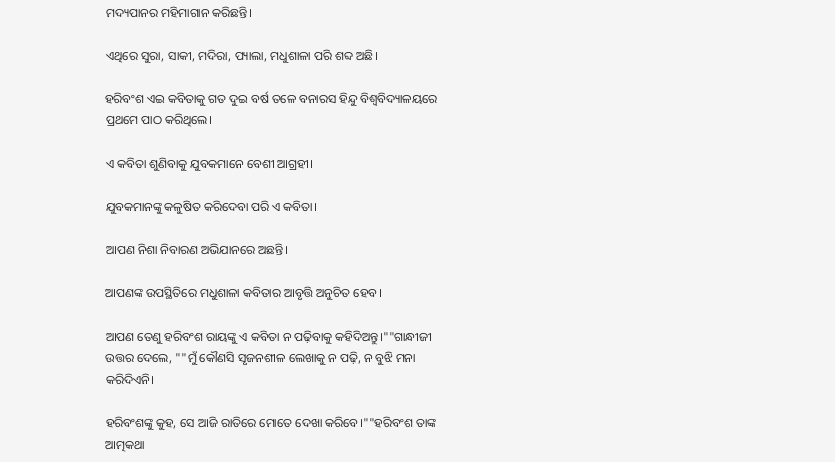ମଦ୍ୟପାନର ମହିମାଗାନ କରିଛନ୍ତି।

ଏଥିରେ ସୁରା, ସାକୀ, ମଦିରା, ପ୍ୟାଲା, ମଧୁଶାଳା ପରି ଶବ୍ଦ ଅଛି।

ହରିବଂଶ ଏଇ କବିତାକୁ ଗତ ଦୁଇ ବର୍ଷ ତଳେ ବନାରସ ହିନ୍ଦୁ ବିଶ୍ୱବିଦ୍ୟାଳୟରେ ପ୍ରଥମେ ପାଠ କରିଥିଲେ।

ଏ କବିତା ଶୁଣିବାକୁ ଯୁବକମାନେ ବେଶୀ ଆଗ୍ରହୀ।

ଯୁବକମାନଙ୍କୁ କଳୁଷିତ କରିଦେବା ପରି ଏ କବିତା।

ଆପଣ ନିଶା ନିବାରଣ ଅଭିଯାନରେ ଅଛନ୍ତି।

ଆପଣଙ୍କ ଉପସ୍ଥିତିରେ ମଧୁଶାଳା କବିତାର ଆବୃତ୍ତି ଅନୁଚିତ ହେବ।

ଆପଣ ତେଣୁ ହରିବଂଶ ରାୟଙ୍କୁ ଏ କବିତା ନ ପଢ଼ିବାକୁ କହିଦିଅନ୍ତୁ।""ଗାନ୍ଧୀଜୀ ଉତ୍ତର ଦେଲେ, ""ମୁଁ କୌଣସି ସୃଜନଶୀଳ ଲେଖାକୁ ନ ପଢ଼ି, ନ ବୁଝି ମନା କରିଦିଏନି।

ହରିବଂଶଙ୍କୁ କୁହ, ସେ ଆଜି ରାତିରେ ମୋତେ ଦେଖା କରିବେ।""ହରିବଂଶ ତାଙ୍କ ଆତ୍ମକଥା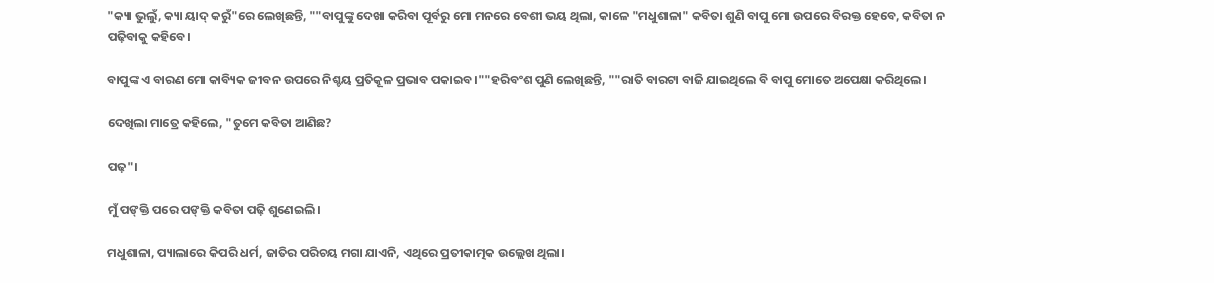"କ୍ୟା ଭୁଲୁଁ, କ୍ୟା ୟାଦ୍ କରୁଁ"ରେ ଲେଖିଛନ୍ତି, ""ବାପୁଙ୍କୁ ଦେଖା କରିବା ପୂର୍ବରୁ ମୋ ମନରେ ବେଶୀ ଭୟ ଥିଲା, କାଳେ "ମଧୁଶାଳା" କବିତା ଶୁଣି ବାପୁ ମୋ ଉପରେ ବିରକ୍ତ ହେବେ, କବିତା ନ ପଢ଼ିବାକୁ କହିବେ।

ବାପୁଙ୍କ ଏ ବାରଣ ମୋ କାବ୍ୟିକ ଜୀବନ ଉପରେ ନିଶ୍ଚୟ ପ୍ରତିକୂଳ ପ୍ରଭାବ ପକାଇବ।""ହରିବଂଶ ପୁଣି ଲେଖିଛନ୍ତି, ""ରାତି ବାରଟା ବାଜି ଯାଇଥିଲେ ବି ବାପୁ ମୋତେ ଅପେକ୍ଷା କରିଥିଲେ।

ଦେଖିଲା ମାତ୍ରେ କହିଲେ, "ତୁମେ କବିତା ଆଣିଛ?

ପଢ଼"।

ମୁଁ ପଙ୍‌କ୍ତି ପରେ ପଙ୍‌କ୍ତି କବିତା ପଢ଼ି ଶୁଣେଇଲି।

ମଧୁଶାଳା, ପ୍ୟାଲାରେ କିପରି ଧର୍ମ, ଜାତିର ପରିଚୟ ମଗା ଯାଏନି, ଏଥିରେ ପ୍ରତୀକାତ୍ମକ ଉଲ୍ଲେଖ ଥିଲା।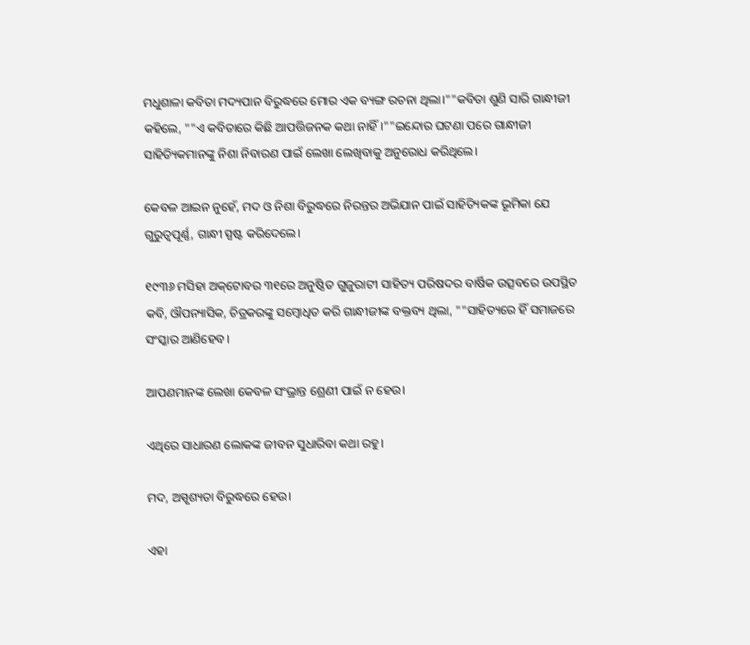ମଧୁଶାଳା କବିତା ମଦ୍ୟପାନ ବିରୁଦ୍ଧରେ ମୋର ଏକ ବ୍ୟଙ୍ଗ ରଚନା ଥିଲା।""କବିତା ଶୁଣି ସାରି ଗାନ୍ଧୀଜୀ କହିଲେ, ""ଏ କବିତାରେ କିଛି ଆପତ୍ତିଜନକ କଥା ନାହିଁ।""ଇନ୍ଦୋର ଘଟଣା ପରେ ଗାନ୍ଧୀଜୀ ସାହିତ୍ୟିକମାନଙ୍କୁ ନିଶା ନିବାରଣ ପାଇଁ ଲେଖା ଲେଖିବାକୁ ଅନୁରୋଧ କରିଥିଲେ।

କେବଳ ଆଇନ ନୁହେଁ, ମଦ ଓ ନିଶା ବିରୁଦ୍ଧରେ ନିରନ୍ତର ଅଭିଯାନ ପାଇଁ ସାହିତ୍ୟିକଙ୍କ ଭୂମିକା ଯେ ଗୁରୁତ୍ୱପୂର୍ଣ୍ଣ, ଗାନ୍ଧୀ ସ୍ପଷ୍ଟ କରିଦେଲେ।

୧୯୩୬ ମସିହା ଅକ୍‌ଟୋବର ୩୧ରେ ଅନୁଷ୍ଠିତ ଗୁଜୁରାଟୀ ସାହିତ୍ୟ ପରିଷଦର ବାର୍ଷିକ ଉତ୍ସବରେ ଉପସ୍ଥିତ କବି, ଔପନ୍ୟାସିକ, ଚିତ୍ରକରଙ୍କୁ ସମ୍ବୋଧିତ କରି ଗାନ୍ଧୀଜୀଙ୍କ ବକ୍ତବ୍ୟ ଥିଲା, ""ସାହିତ୍ୟରେ ହିଁ ସମାଜରେ ସଂସ୍କାର ଆଣିହେବ।

ଆପଣମାନଙ୍କ ଲେଖା କେବଳ ସଂଭ୍ରାନ୍ତ ଶ୍ରେଣୀ ପାଇଁ ନ ହେଉ।

ଏଥିରେ ସାଧାରଣ ଲୋକଙ୍କ ଜୀବନ ସୁଧାରିବା କଥା ରହୁ।

ମଦ, ଅସ୍ପୃଶ୍ୟତା ବିରୁଦ୍ଧରେ ହେଉ।

ଏହା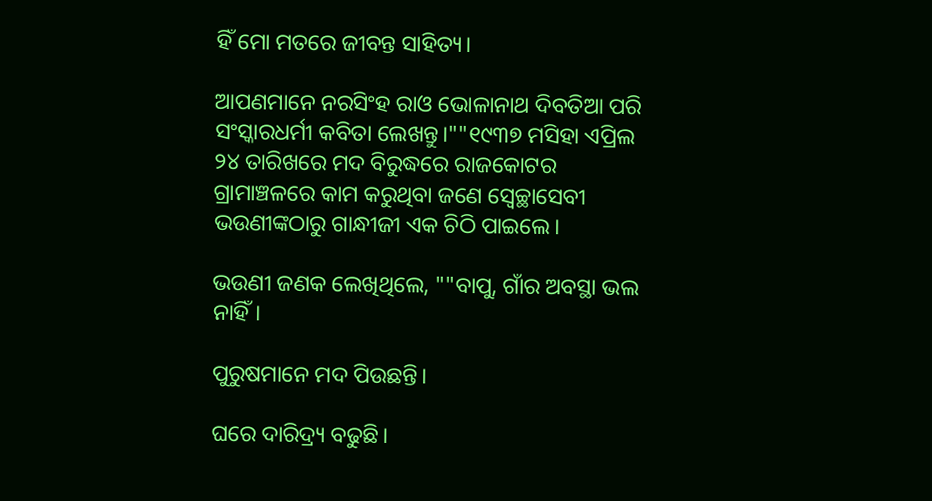ହିଁ ମୋ ମତରେ ଜୀବନ୍ତ ସାହିତ୍ୟ।

ଆପଣମାନେ ନରସିଂହ ରାଓ ଭୋଳାନାଥ ଦିବତିଆ ପରି ସଂସ୍କାରଧର୍ମୀ କବିତା ଲେଖନ୍ତୁ।""୧୯୩୭ ମସିହା ଏପ୍ରିଲ ୨୪ ତାରିଖରେ ମଦ ବିରୁଦ୍ଧରେ ରାଜକୋଟର ଗ୍ରାମାଞ୍ଚଳରେ କାମ କରୁଥିବା ଜଣେ ସ୍ବେଚ୍ଛାସେବୀ ଭଉଣୀଙ୍କଠାରୁ ଗାନ୍ଧୀଜୀ ଏକ ଚିଠି ପାଇଲେ।

ଭଉଣୀ ଜଣକ ଲେଖିଥିଲେ, ""ବାପୁ, ଗାଁର ଅବସ୍ଥା ଭଲ ନାହିଁ।

ପୁରୁଷମାନେ ମଦ ପିଉଛନ୍ତି।

ଘରେ ଦାରିଦ୍ର୍ୟ ବଢୁଛି।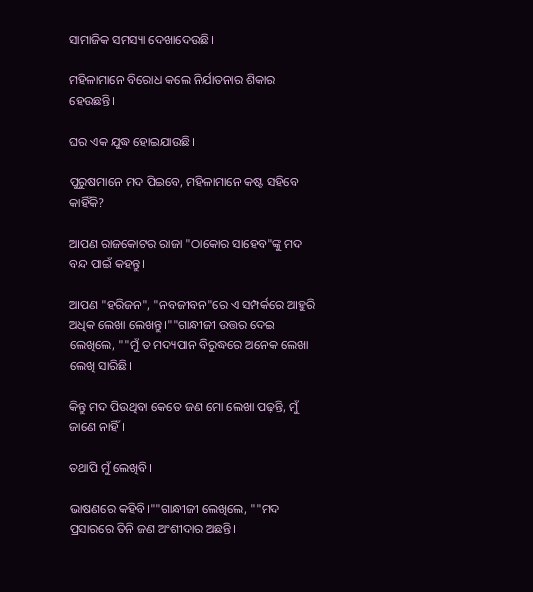ସାମାଜିକ ସମସ୍ୟା ଦେଖାଦେଉଛି।

ମହିଳାମାନେ ବିରୋଧ କଲେ ନିର୍ଯାତନାର ଶିକାର ହେଉଛନ୍ତି।

ଘର ଏକ ଯୁଦ୍ଧ ହୋଇଯାଉଛି।

ପୁରୁଷମାନେ ମଦ ପିଇବେ, ମହିଳାମାନେ କଷ୍ଟ ସହିବେ କାହିଁକି?

ଆପଣ ରାଜକୋଟର ରାଜା "ଠାକୋର ସାହେବ"ଙ୍କୁ ମଦ ବନ୍ଦ ପାଇଁ କହନ୍ତୁ।

ଆପଣ "ହରିଜନ", "ନବଜୀବନ"ରେ ଏ ସମ୍ପର୍କରେ ଆହୁରି ଅଧିକ ଲେଖା ଲେଖନ୍ତୁ।""ଗାନ୍ଧୀଜୀ ଉତ୍ତର ଦେଇ ଲେଖିଲେ, ""ମୁଁ ତ ମଦ୍ୟପାନ ବିରୁଦ୍ଧରେ ଅନେକ ଲେଖା ଲେଖି ସାରିଛି।

କିନ୍ତୁ ମଦ ପିଉଥିବା କେତେ ଜଣ ମୋ ଲେଖା ପଢ଼ନ୍ତି, ମୁଁ ଜାଣେ ନାହିଁ।

ତଥାପି ମୁଁ ଲେଖିବି।

ଭାଷଣରେ କହିବି।""ଗାନ୍ଧୀଜୀ ଲେଖିଲେ, ""ମଦ ପ୍ରସାରରେ ତିନି ଜଣ ଅଂଶୀଦାର ଅଛନ୍ତି।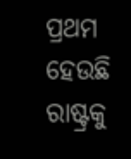ପ୍ରଥମ ହେଉଛି ରାଷ୍ଟ୍ରକୁ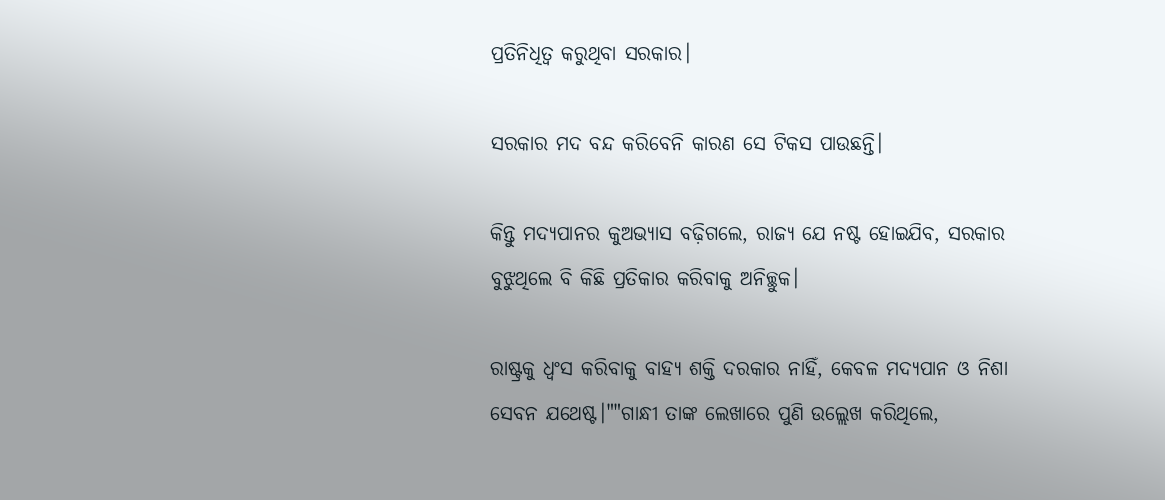ପ୍ରତିନିଧିତ୍ୱ କରୁଥିବା ସରକାର।

ସରକାର ମଦ ବନ୍ଦ କରିବେନି କାରଣ ସେ ଟିକସ ପାଉଛନ୍ତି।

କିନ୍ତୁ ମଦ୍ୟପାନର କୁଅଭ୍ୟାସ ବଢ଼ିଗଲେ, ରାଜ୍ୟ ଯେ ନଷ୍ଟ ହୋଇଯିବ, ସରକାର ବୁଝୁଥିଲେ ବି କିଛି ପ୍ରତିକାର କରିବାକୁ ଅନିଚ୍ଛୁକ।

ରାଷ୍ଟ୍ରକୁ ଧ୍ବଂସ କରିବାକୁ ବାହ୍ୟ ଶକ୍ତି ଦରକାର ନାହିଁ, କେବଳ ମଦ୍ୟପାନ ଓ ନିଶା ସେବନ ଯଥେଷ୍ଟ।""ଗାନ୍ଧୀ ତାଙ୍କ ଲେଖାରେ ପୁଣି ଉଲ୍ଲେଖ କରିଥିଲେ,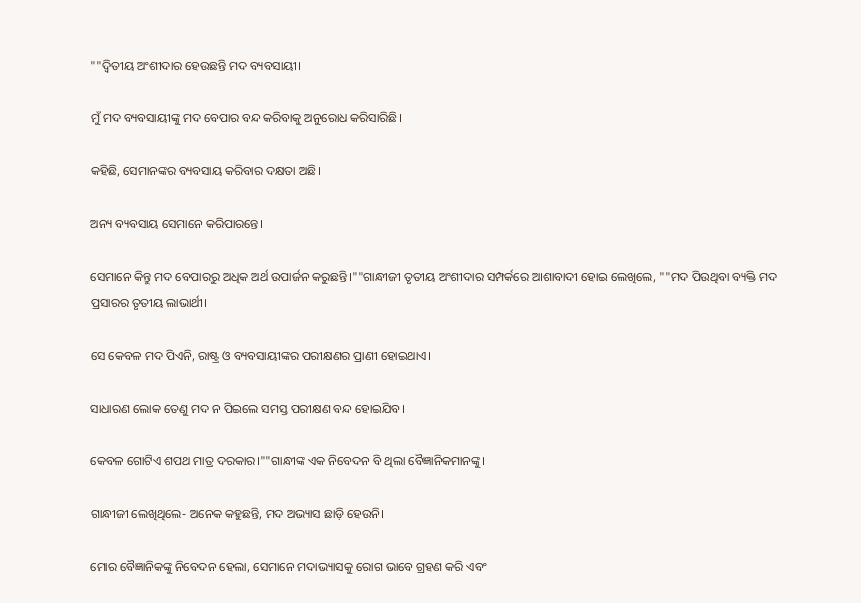""ଦ୍ବିତୀୟ ଅଂଶୀଦାର ହେଉଛନ୍ତି ମଦ ବ୍ୟବସାୟୀ।

ମୁଁ ମଦ ବ୍ୟବସାୟୀଙ୍କୁ ମଦ ବେପାର ବନ୍ଦ କରିବାକୁ ଅନୁରୋଧ କରିସାରିଛି।

କହିଛି, ସେମାନଙ୍କର ବ୍ୟବସାୟ କରିବାର ଦକ୍ଷତା ଅଛି।

ଅନ୍ୟ ବ୍ୟବସାୟ ସେମାନେ କରିପାରନ୍ତେ।

ସେମାନେ କିନ୍ତୁ ମଦ ବେପାରରୁ ଅଧିକ ଅର୍ଥ ଉପାର୍ଜନ କରୁଛନ୍ତି।""ଗାନ୍ଧୀଜୀ ତୃତୀୟ ଅଂଶୀଦାର ସମ୍ପର୍କରେ ଆଶାବାଦୀ ହୋଇ ଲେଖିଲେ, ""ମଦ ପିଉଥିବା ବ୍ୟକ୍ତି ମଦ ପ୍ରସାରର ତୃତୀୟ ଲାଭାର୍ଥୀ।

ସେ କେବଳ ମଦ ପିଏନି, ରାଷ୍ଟ୍ର ଓ ବ୍ୟବସାୟୀଙ୍କର ପରୀକ୍ଷଣର ପ୍ରାଣୀ ହୋଇଥାଏ।

ସାଧାରଣ ଲୋକ ତେଣୁ ମଦ ନ ପିଇଲେ ସମସ୍ତ ପରୀକ୍ଷଣ ବନ୍ଦ ହୋଇଯିବ।

କେବଳ ଗୋଟିଏ ଶପଥ ମାତ୍ର ଦରକାର।""ଗାନ୍ଧୀଙ୍କ ଏକ ନିବେଦନ ବି ଥିଲା ବୈଜ୍ଞାନିକମାନଙ୍କୁ।

ଗାନ୍ଧୀଜୀ ଲେଖିଥିଲେ- ଅନେକ କହୁଛନ୍ତି, ମଦ ଅଭ୍ୟାସ ଛାଡ଼ି ହେଉନି।

ମୋର ବୈଜ୍ଞାନିକଙ୍କୁ ନିବେଦନ ହେଲା, ସେମାନେ ମଦାଭ୍ୟାସକୁ ରୋଗ ଭାବେ ଗ୍ରହଣ କରି ଏବଂ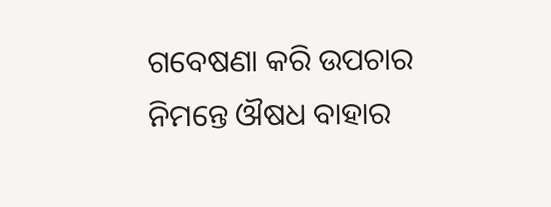ଗବେଷଣା କରି ଉପଚାର ନିମନ୍ତେ ଔଷଧ ବାହାର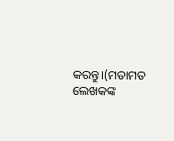କରନ୍ତୁ।(ମତାମତ ଲେଖକଙ୍କ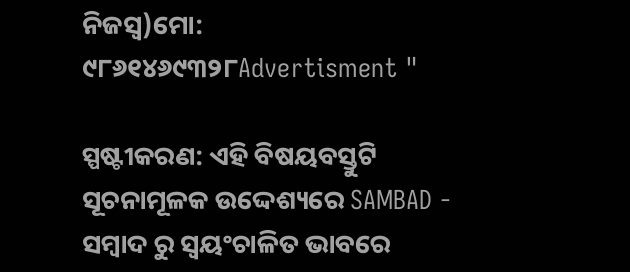ନିଜସ୍ବ)ମୋ: ୯୮୬୧୪୬୯୩୨୮Advertisment "

ସ୍ପଷ୍ଟୀକରଣ: ଏହି ବିଷୟବସ୍ତୁଟି ସୂଚନାମୂଳକ ଉଦ୍ଦେଶ୍ୟରେ SAMBAD - ସମ୍ବାଦ ରୁ ସ୍ୱୟଂଚାଳିତ ଭାବରେ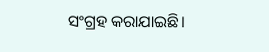ସଂଗ୍ରହ କରାଯାଇଛି।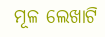ମୂଳ ଲେଖାଟି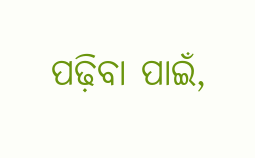ପଢ଼ିବା ପାଇଁ,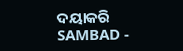ଦୟାକରି SAMBAD -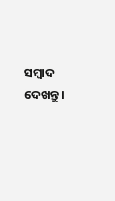ସମ୍ବାଦ ଦେଖନ୍ତୁ।